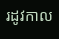រដូវកាល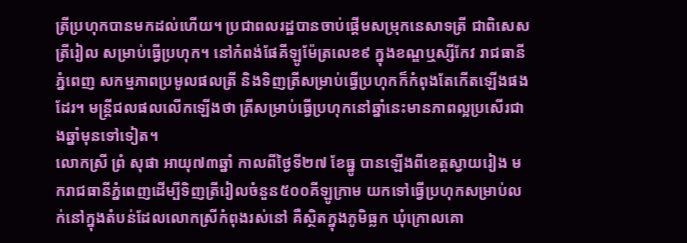ត្រីប្រហុកបានមកដល់ហើយ។ ប្រជាពលរដ្ឋបានចាប់ផ្តើមសម្រុកនេសាទត្រី ជាពិសេសត្រីរៀល សម្រាប់ធ្វើប្រហុក។ នៅកំពង់ផែគីឡូម៉ែត្រលេខ៩ ក្នុងខណ្ឌឬស្សីកែវ រាជធានីភ្នំពេញ សកម្មភាពប្រមូលផលត្រី និងទិញត្រីសម្រាប់ធ្វើប្រហុកក៏កំពុងតែកើតឡើងផងដែរ។ មន្រ្តីជលផលលើកឡើងថា ត្រីសម្រាប់ធ្វើប្រហុកនៅឆ្នាំនេះមានភាពល្អប្រសើរជាងឆ្នាំមុនទៅទៀត។
លោកស្រី ព្រំ សុផា អាយុ៧៣ឆ្នាំ កាលពីថ្ងៃទី២៧ ខែធ្នូ បានឡើងពីខេត្តស្វាយរៀង មករាជធានីភ្នំពេញដើម្បីទិញត្រីរៀលចំនួន៥០០គីឡូក្រាម យកទៅធ្វើប្រហុកសម្រាប់លក់នៅក្នុងតំបន់ដែលលោកស្រីកំពុងរស់នៅ គឺស្ថិតក្នុងភូមិធ្លក ឃុំក្រោលគោ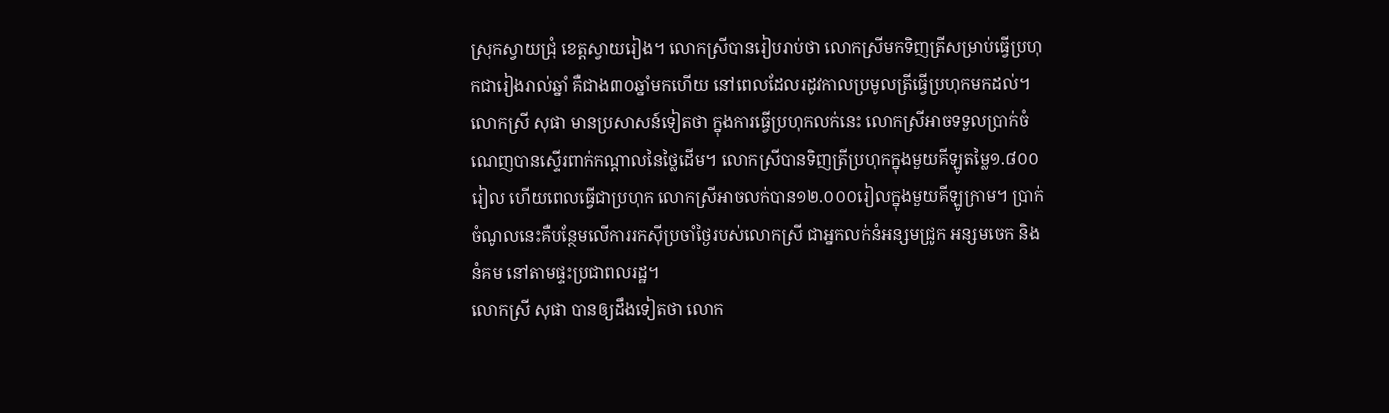ស្រុកស្វាយជ្រុំ ខេត្តស្វាយរៀង។ លោកស្រីបានរៀបរាប់ថា លោកស្រីមកទិញត្រីសម្រាប់ធ្វើប្រហុកជារៀងរាល់ឆ្នាំ គឺជាង៣០ឆ្នាំមកហើយ នៅពេលដែលរដូវកាលប្រមូលត្រីធ្វើប្រហុកមកដល់។
លោកស្រី សុផា មានប្រសាសន៍ទៀតថា ក្នុងការធ្វើប្រហុកលក់នេះ លោកស្រីអាចទទួលប្រាក់ចំណេញបានស្ទើរពាក់កណ្តាលនៃថ្លៃដើម។ លោកស្រីបានទិញត្រីប្រហុកក្នុងមួយគីឡូតម្លៃ១.៨០០រៀល ហើយពេលធ្វើជាប្រហុក លោកស្រីអាចលក់បាន១២.០០០រៀលក្នុងមួយគីឡូក្រាម។ ប្រាក់ចំណូលនេះគឺបន្ថែមលើការរកស៊ីប្រចាំថ្ងៃរបស់លោកស្រី ជាអ្នកលក់នំអន្សមជ្រូក អន្សមចេក និងនំគម នៅតាមផ្ទះប្រជាពលរដ្ឋ។
លោកស្រី សុផា បានឲ្យដឹងទៀតថា លោក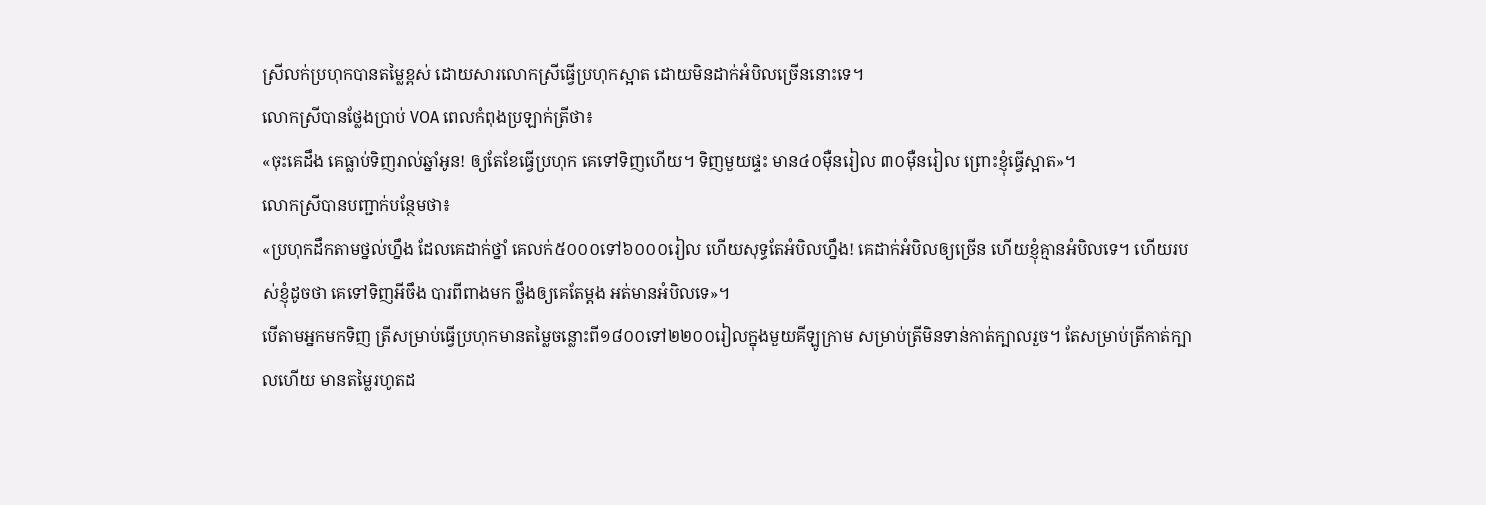ស្រីលក់ប្រហុកបានតម្លៃខ្ពស់ ដោយសារលោកស្រីធ្វើប្រហុកស្អាត ដោយមិនដាក់អំបិលច្រើននោះទេ។
លោកស្រីបានថ្លែងប្រាប់ VOA ពេលកំពុងប្រឡាក់ត្រីថា៖
«ចុះគេដឹង គេធ្លាប់ទិញរាល់ឆ្នាំអូន! ឲ្យតែខែធ្វើប្រហុក គេទៅទិញហើយ។ ទិញមួយផ្ទះ មាន៤០ម៉ឺនរៀល ៣០ម៉ឺនរៀល ព្រោះខ្ញុំធ្វើស្អាត»។
លោកស្រីបានបញ្ជាក់បន្ថែមថា៖
«ប្រហុកដឹកតាមថ្នល់ហ្នឹង ដែលគេដាក់ថ្នាំ គេលក់៥០០០ទៅ៦០០០រៀល ហើយសុទ្ធតែអំបិលហ្នឹង! គេដាក់អំបិលឲ្យច្រើន ហើយខ្ញុំគ្មានអំបិលទេ។ ហើយរបស់ខ្ញុំដូចថា គេទៅទិញអីចឹង បារពីពាងមក ថ្លឹងឲ្យគេតែម្តង អត់មានអំបិលទេ»។
បើតាមអ្នកមកទិញ ត្រីសម្រាប់ធ្វើប្រហុកមានតម្លៃចន្លោះពី១៨០០ទៅ២២០០រៀលក្នុងមួយគីឡូក្រាម សម្រាប់ត្រីមិនទាន់កាត់ក្បាលរួច។ តែសម្រាប់ត្រីកាត់ក្បាលហើយ មានតម្លៃរហូតដ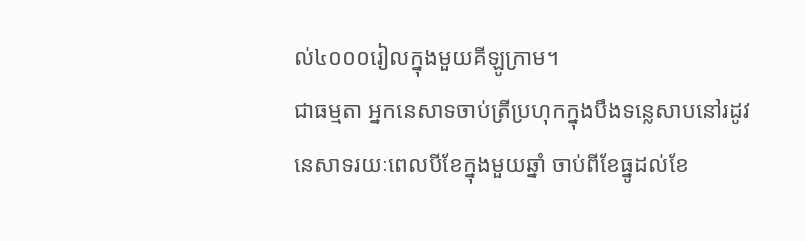ល់៤០០០រៀលក្នុងមួយគីឡូក្រាម។
ជាធម្មតា អ្នកនេសាទចាប់ត្រីប្រហុកក្នុងបឹងទន្លេសាបនៅរដូវនេសាទរយៈពេលបីខែក្នុងមួយឆ្នាំ ចាប់ពីខែធ្នូដល់ខែ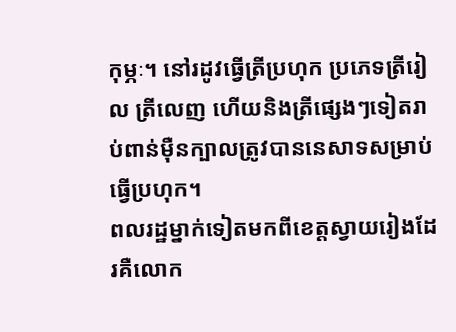កុម្ភៈ។ នៅរដូវធ្វើត្រីប្រហុក ប្រភេទត្រីរៀល ត្រីលេញ ហើយនិងត្រីផ្សេងៗទៀតរាប់ពាន់ម៉ឺនក្បាលត្រូវបាននេសាទសម្រាប់ធ្វើប្រហុក។
ពលរដ្ឋម្នាក់ទៀតមកពីខេត្តស្វាយរៀងដែរគឺលោក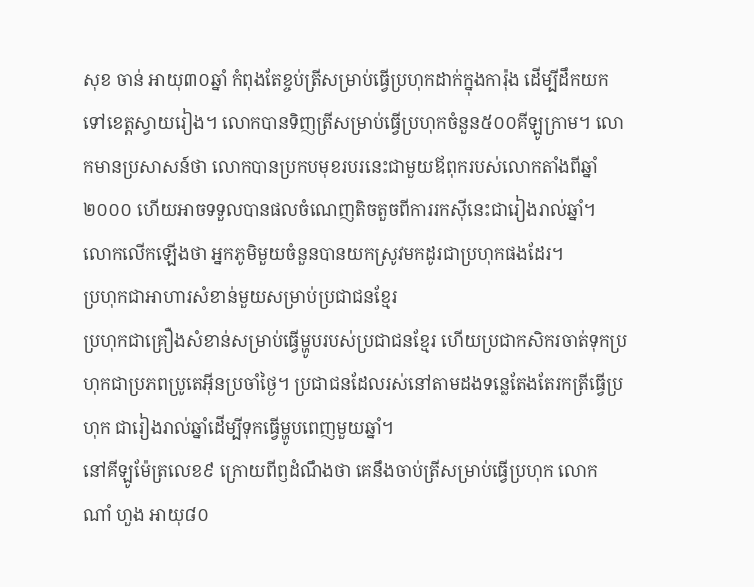សុខ ចាន់ អាយុ៣០ឆ្នាំ កំពុងតែខ្ចប់ត្រីសម្រាប់ធ្វើប្រហុកដាក់ក្នុងការ៉ុង ដើម្បីដឹកយកទៅខេត្តស្វាយរៀង។ លោកបានទិញត្រីសម្រាប់ធ្វើប្រហុកចំនួន៥០០គីឡូក្រាម។ លោកមានប្រសាសន៍ថា លោកបានប្រកបមុខរបរនេះជាមួយឪពុករបស់លោកតាំងពីឆ្នាំ២០០០ ហើយអាចទទួលបានផលចំណេញតិចតួចពីការរកស៊ីនេះជារៀងរាល់ឆ្នាំ។ លោកលើកឡើងថា អ្នកភូមិមួយចំនួនបានយកស្រូវមកដូរជាប្រហុកផងដែរ។
ប្រហុកជាអាហារសំខាន់មួយសម្រាប់ប្រជាជនខ្មែរ
ប្រហុកជាគ្រឿងសំខាន់សម្រាប់ធ្វើម្ហូបរបស់ប្រជាជនខ្មែរ ហើយប្រជាកសិករចាត់ទុកប្រហុកជាប្រភពប្រូតេអ៊ីនប្រចាំថ្ងៃ។ ប្រជាជនដែលរស់នៅតាមដងទន្លេតែងតែរកត្រីធ្វើប្រហុក ជារៀងរាល់ឆ្នាំដើម្បីទុកធ្វើម្ហូបពេញមួយឆ្នាំ។
នៅគីឡូម៉ែត្រលេខ៩ ក្រោយពីឭដំណឹងថា គេនឹងចាប់ត្រីសម្រាប់ធ្វើប្រហុក លោក ណាំ ហួង អាយុ៨០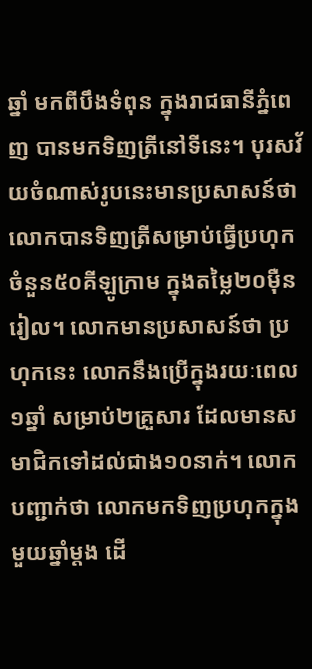ឆ្នាំ មកពីបឹងទំពុន ក្នុងរាជធានីភ្នំពេញ បានមកទិញត្រីនៅទីនេះ។ បុរសវ័យចំណាស់រូបនេះមានប្រសាសន៍ថា លោកបានទិញត្រីសម្រាប់ធ្វើប្រហុកចំនួន៥០គីឡូក្រាម ក្នុងតម្លៃ២០ម៉ឺនរៀល។ លោកមានប្រសាសន៍ថា ប្រហុកនេះ លោកនឹងប្រើក្នុងរយៈពេល១ឆ្នាំ សម្រាប់២គ្រួសារ ដែលមានសមាជិកទៅដល់ជាង១០នាក់។ លោកបញ្ជាក់ថា លោកមកទិញប្រហុកក្នុងមួយឆ្នាំម្តង ដើ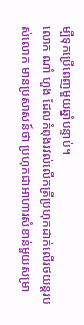ម្បីទុកប្រើពេញមួយឆ្នាំបន្ទាប់។
លោក ណាំ ហួង ដែលកំពុងរវល់លើកត្រីប្រហុកដាក់លើរថយន្តរបស់លោក មានប្រសាសន៍ថា ប្រហុកជាអាហារសំខាន់មួយសម្រា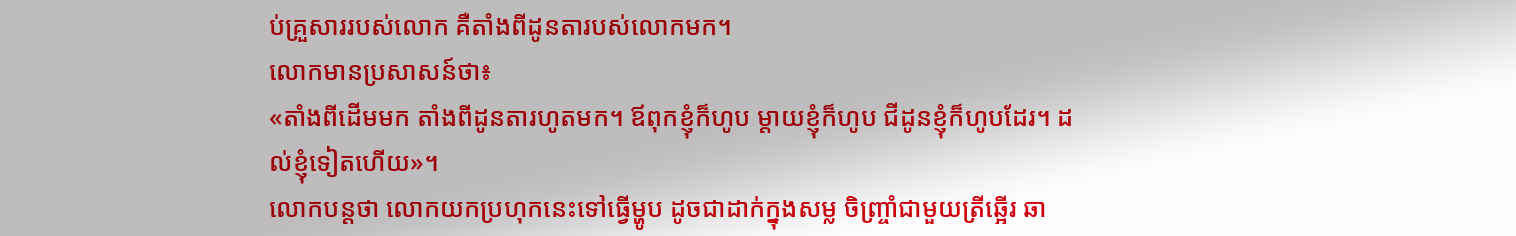ប់គ្រួសាររបស់លោក គឺតាំងពីដូនតារបស់លោកមក។
លោកមានប្រសាសន៍ថា៖
«តាំងពីដើមមក តាំងពីដូនតារហូតមក។ ឪពុកខ្ញុំក៏ហូប ម្តាយខ្ញុំក៏ហូប ជីដូនខ្ញុំក៏ហូបដែរ។ ដល់ខ្ញុំទៀតហើយ»។
លោកបន្តថា លោកយកប្រហុកនេះទៅធ្វើម្ហូប ដូចជាដាក់ក្នុងសម្ល ចិញ្រ្ចាំជាមួយត្រីឆ្អើរ ឆា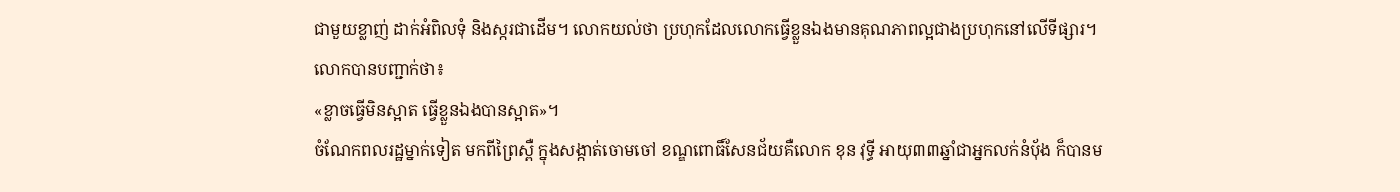ជាមួយខ្លាញ់ ដាក់អំពិលទុំ និងស្ករជាដើម។ លោកយល់ថា ប្រហុកដែលលោកធ្វើខ្លួនឯងមានគុណភាពល្អជាងប្រហុកនៅលើទីផ្សារ។
លោកបានបញ្ជាក់ថា៖
«ខ្លាចធ្វើមិនស្អាត ធ្វើខ្លួនឯងបានស្អាត»។
ចំណែកពលរដ្ឋម្នាក់ទៀត មកពីព្រៃស្ពឺ ក្នុងសង្កាត់ចោមចៅ ខណ្ឌពោធិ៍សែនជ័យគឺលោក ខុន វុទ្ធី អាយុ៣៣ឆ្នាំជាអ្នកលក់នំប៉័ង ក៏បានម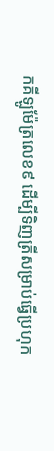កគីឡូម៉ែត្រលេខ៩ ដើម្បីទិញត្រីសម្រាប់ធ្វើប្រហុក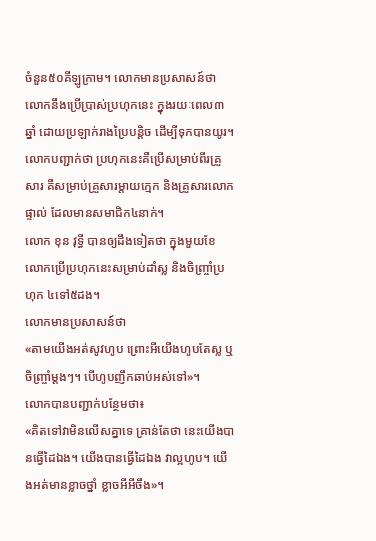ចំនួន៥០គីឡូក្រាម។ លោកមានប្រសាសន៍ថា លោកនឹងប្រើប្រាស់ប្រហុកនេះ ក្នុងរយៈពេល៣ឆ្នាំ ដោយប្រឡាក់រាងប្រៃបន្តិច ដើម្បីទុកបានយូរ។ លោកបញ្ជាក់ថា ប្រហុកនេះគឺប្រើសម្រាប់ពីរគ្រួសារ គឺសម្រាប់គ្រួសារម្តាយក្មេក និងគ្រួសារលោកផ្ទាល់ ដែលមានសមាជិក៤នាក់។
លោក ខុន វុទ្ធី បានឲ្យដឹងទៀតថា ក្នុងមួយខែ លោកប្រើប្រហុកនេះសម្រាប់ដាំស្ល និងចិញ្រ្ចាំប្រហុក ៤ទៅ៥ដង។
លោកមានប្រសាសន៍ថា
«តាមយើងអត់សូវហូប ព្រោះអីយើងហូបតែស្ល ឬចិញ្រ្ចាំម្តងៗ។ បើហូបញឹកឆាប់អស់ទៅ»។
លោកបានបញ្ជាក់បន្ថែមថា៖
«គិតទៅវាមិនលើសគ្នាទេ គ្រាន់តែថា នេះយើងបានធ្វើដៃឯង។ យើងបានធ្វើដៃឯង វាល្អហូប។ យើងអត់មានខ្លាចថ្នាំ ខ្លាចអីអីចឹង»។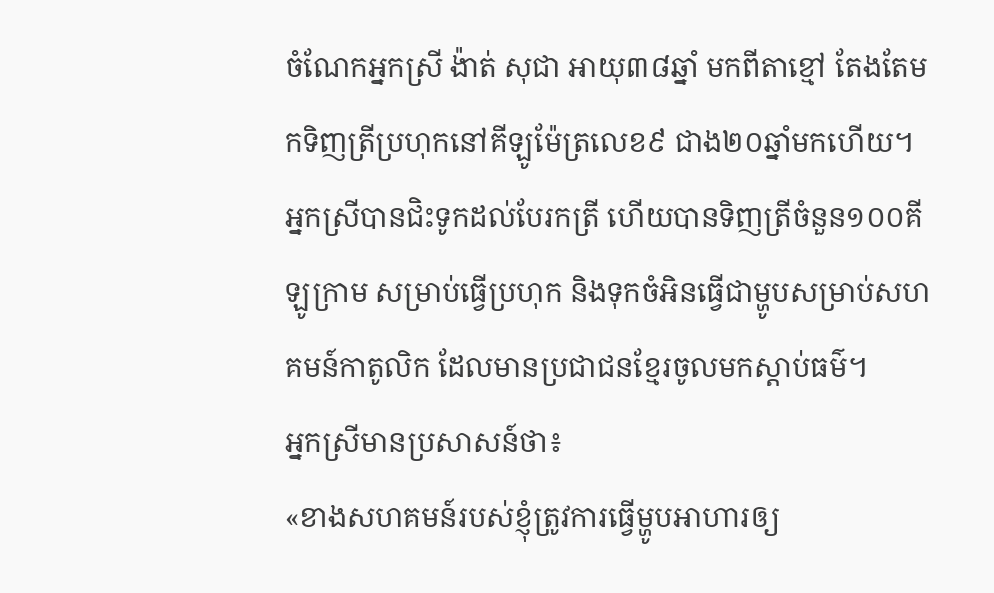ចំណែកអ្នកស្រី ង៉ាត់ សុជា អាយុ៣៨ឆ្នាំ មកពីតាខ្មៅ តែងតែមកទិញត្រីប្រហុកនៅគីឡូម៉ែត្រលេខ៩ ជាង២០ឆ្នាំមកហើយ។ អ្នកស្រីបានជិះទូកដល់បែរកត្រី ហើយបានទិញត្រីចំនួន១០០គីឡូក្រាម សម្រាប់ធ្វើប្រហុក និងទុកចំអិនធ្វើជាម្ហូបសម្រាប់សហគមន៍កាតូលិក ដែលមានប្រជាជនខ្មែរចូលមកស្តាប់ធម៌។
អ្នកស្រីមានប្រសាសន៍ថា៖
«ខាងសហគមន៍របស់ខ្ញុំត្រូវការធ្វើម្ហូបអាហារឲ្យ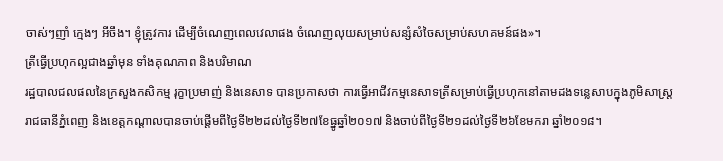ចាស់ៗញាំ ក្មេងៗ អីចឹង។ ខ្ញុំត្រូវការ ដើម្បីចំណេញពេលវេលាផង ចំណេញលុយសម្រាប់សន្សំសំចៃសម្រាប់សហគមន៍ផង»។
ត្រីធ្វើប្រហុកល្អជាងឆ្នាំមុន ទាំងគុណភាព និងបរិមាណ
រដ្ឋបាលជលផលនៃក្រសួងកសិកម្ម រុក្ខាប្រមាញ់ និងនេសាទ បានប្រកាសថា ការធ្វើអាជីវកម្មនេសាទត្រីសម្រាប់ធ្វើប្រហុកនៅតាមដងទន្លេសាបក្នុងភូមិសាស្រ្តរាជធានីភ្នំពេញ និងខេត្តកណ្តាលបានចាប់ផ្តើមពីថ្ងៃទី២២ដល់ថ្ងៃទី២៧ខែធ្នូឆ្នាំ២០១៧ និងចាប់ពីថ្ងៃទី២១ដល់ថ្ងៃទី២៦ខែមករា ឆ្នាំ២០១៨។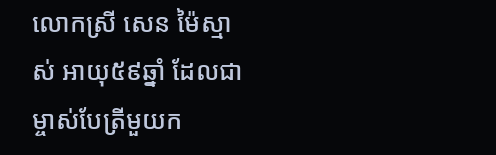លោកស្រី សេន ម៉ៃស្មាស់ អាយុ៥៩ឆ្នាំ ដែលជាម្ចាស់បែត្រីមួយក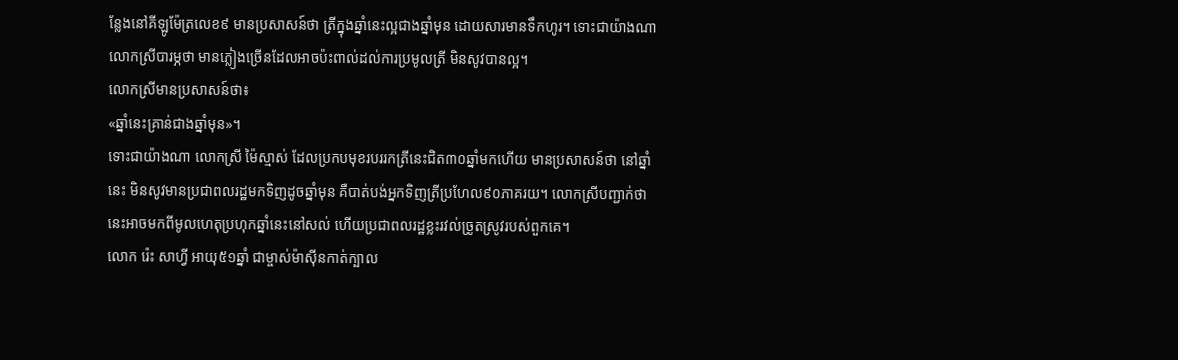ន្លែងនៅគីឡូម៉ែត្រលេខ៩ មានប្រសាសន៍ថា ត្រីក្នុងឆ្នាំនេះល្អជាងឆ្នាំមុន ដោយសារមានទឹកហូរ។ ទោះជាយ៉ាងណា លោកស្រីបារម្ភថា មានភ្លៀងច្រើនដែលអាចប៉ះពាល់ដល់ការប្រមូលត្រី មិនសូវបានល្អ។
លោកស្រីមានប្រសាសន៍ថា៖
«ឆ្នាំនេះគ្រាន់ជាងឆ្នាំមុន»។
ទោះជាយ៉ាងណា លោកស្រី ម៉ៃស្មាស់ ដែលប្រកបមុខរបររកត្រីនេះជិត៣០ឆ្នាំមកហើយ មានប្រសាសន៍ថា នៅឆ្នាំនេះ មិនសូវមានប្រជាពលរដ្ឋមកទិញដូចឆ្នាំមុន គឺបាត់បង់អ្នកទិញត្រីប្រហែល៩០ភាគរយ។ លោកស្រីបញ្ជាក់ថា នេះអាចមកពីមូលហេតុប្រហុកឆ្នាំនេះនៅសល់ ហើយប្រជាពលរដ្ឋខ្លះរវល់ច្រូតស្រូវរបស់ពួកគេ។
លោក រ៉េះ សាហ្វី អាយុ៥១ឆ្នាំ ជាម្ចាស់ម៉ាស៊ីនកាត់ក្បាល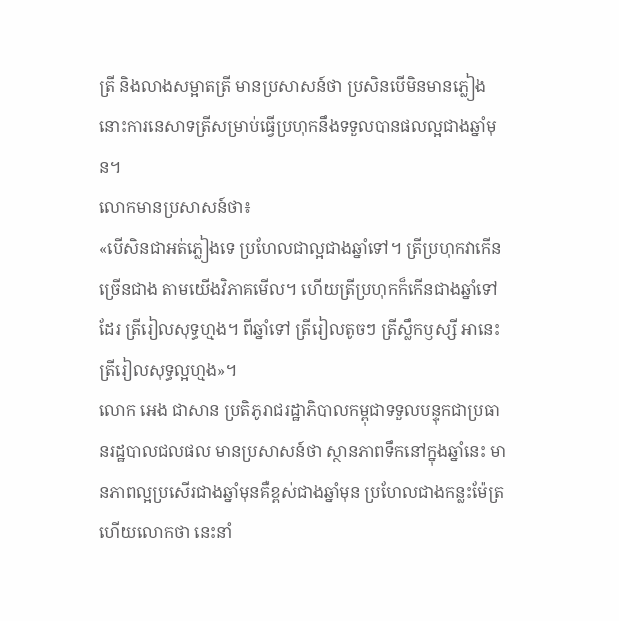ត្រី និងលាងសម្អាតត្រី មានប្រសាសន៍ថា ប្រសិនបើមិនមានភ្លៀង នោះការនេសាទត្រីសម្រាប់ធ្វើប្រហុកនឹងទទួលបានផលល្អជាងឆ្នាំមុន។
លោកមានប្រសាសន៍ថា៖
«បើសិនជាអត់ភ្លៀងទេ ប្រហែលជាល្អជាងឆ្នាំទៅ។ ត្រីប្រហុកវាកើនច្រើនជាង តាមយើងវិភាគមើល។ ហើយត្រីប្រហុកក៏កើនជាងឆ្នាំទៅដែរ ត្រីរៀលសុទ្ធហ្មង។ ពីឆ្នាំទៅ ត្រីរៀលតូចៗ ត្រីស្លឹកឫស្សី អានេះត្រីរៀលសុទ្ធល្អហ្មង»។
លោក អេង ជាសាន ប្រតិភូរាជរដ្ឋាភិបាលកម្ពុជាទទួលបន្ទុកជាប្រធានរដ្ឋបាលជលផល មានប្រសាសន៍ថា ស្ថានភាពទឹកនៅក្នុងឆ្នាំនេះ មានភាពល្អប្រសើរជាងឆ្នាំមុនគឺខ្ពស់ជាងឆ្នាំមុន ប្រហែលជាងកន្លះម៉ែត្រ ហើយលោកថា នេះនាំ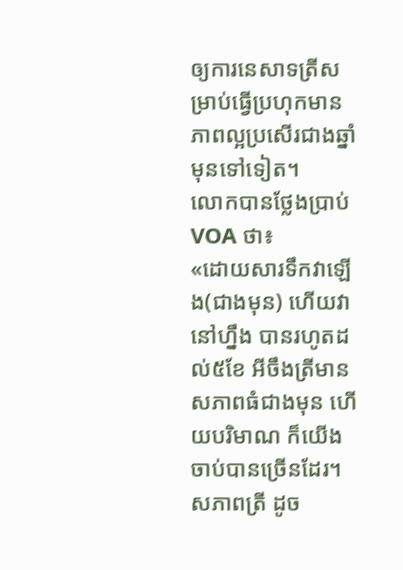ឲ្យការនេសាទត្រីសម្រាប់ធ្វើប្រហុកមានភាពល្អប្រសើរជាងឆ្នាំមុនទៅទៀត។
លោកបានថ្លែងប្រាប់ VOA ថា៖
«ដោយសារទឹកវាឡើង(ជាងមុន) ហើយវានៅហ្នឹង បានរហូតដល់៥ខែ អីចឹងត្រីមានសភាពធំជាងមុន ហើយបរិមាណ ក៏យើងចាប់បានច្រើនដែរ។ សភាពត្រី ដូច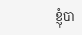ខ្ញុំបា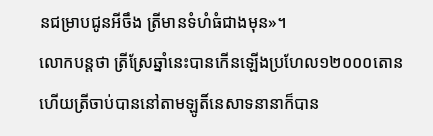នជម្រាបជូនអីចឹង ត្រីមានទំហំធំជាងមុន»។
លោកបន្តថា ត្រីស្រែឆ្នាំនេះបានកើនឡើងប្រហែល១២០០០តោន ហើយត្រីចាប់បាននៅតាមឡូតិ៍នេសាទនានាក៏បាន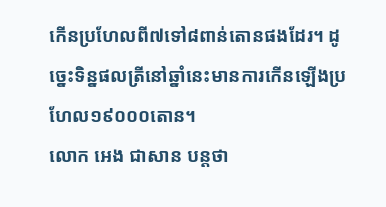កើនប្រហែលពី៧ទៅ៨ពាន់តោនផងដែរ។ ដូច្នេះទិន្នផលត្រីនៅឆ្នាំនេះមានការកើនឡើងប្រហែល១៩០០០តោន។
លោក អេង ជាសាន បន្តថា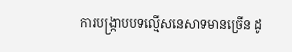ការបង្រ្កាបបទល្មើសនេសាទមានច្រើន ដូ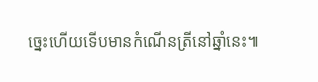ច្នេះហើយទើបមានកំណើនត្រីនៅឆ្នាំនេះ៕